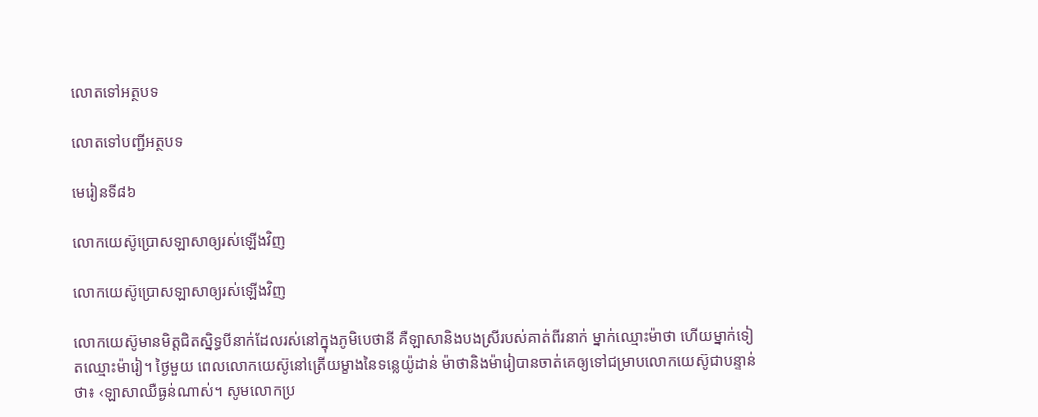លោតទៅអត្ថបទ

លោតទៅបញ្ជីអត្ថបទ

មេរៀនទី៨៦

លោកយេស៊ូប្រោសឡាសាឲ្យរស់ឡើងវិញ

លោកយេស៊ូប្រោសឡាសាឲ្យរស់ឡើងវិញ

លោកយេស៊ូមានមិត្តជិតស្និទ្ធបីនាក់ដែលរស់នៅក្នុងភូមិបេថានី គឺឡាសានិងបងស្រីរបស់គាត់ពីរនាក់ ម្នាក់ឈ្មោះម៉ាថា ហើយម្នាក់ទៀតឈ្មោះម៉ារៀ។ ថ្ងៃមួយ ពេលលោកយេស៊ូនៅត្រើយម្ខាងនៃទន្លេយ៉ូដាន់ ម៉ាថានិងម៉ារៀបានចាត់គេឲ្យទៅជម្រាបលោកយេស៊ូជាបន្ទាន់ថា៖ ‹ឡាសាឈឺធ្ងន់ណាស់។ សូមលោកប្រ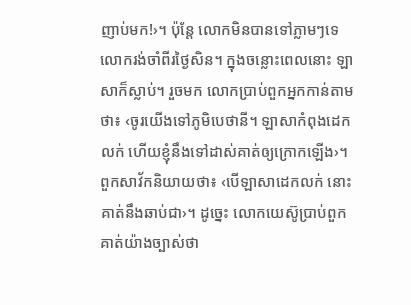ញាប់មក!›។ ប៉ុន្តែ លោកមិនបានទៅភ្លាមៗទេ លោករង់ចាំពីរថ្ងៃសិន។ ក្នុងចន្លោះពេលនោះ ឡាសាក៏ស្លាប់។ រួចមក លោកប្រាប់ពួកអ្នកកាន់តាមថា៖ ‹ចូរយើងទៅភូមិបេថានី។ ឡាសាកំពុងដេកលក់ ហើយខ្ញុំនឹងទៅដាស់គាត់ឲ្យក្រោកឡើង›។ ពួកសាវ័កនិយាយថា៖ ‹បើឡាសាដេកលក់ នោះគាត់នឹងឆាប់ជា›។ ដូច្នេះ លោកយេស៊ូប្រាប់ពួកគាត់យ៉ាងច្បាស់ថា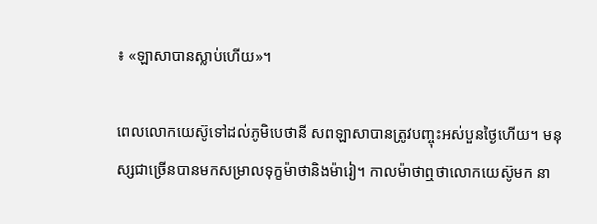៖ «ឡាសាបានស្លាប់ហើយ»។

ពេលលោកយេស៊ូទៅដល់ភូមិបេថានី សពឡាសាបានត្រូវបញ្ចុះអស់បួនថ្ងៃហើយ។ មនុស្សជាច្រើនបានមកសម្រាលទុក្ខម៉ាថានិងម៉ារៀ។ កាលម៉ាថាឮថាលោកយេស៊ូមក នា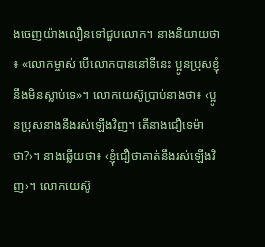ងចេញយ៉ាងលឿនទៅជួបលោក។ នាងនិយាយថា៖ «លោកម្ចាស់ បើលោកបាននៅទីនេះ ប្អូនប្រុសខ្ញុំនឹងមិនស្លាប់ទេ»។ លោកយេស៊ូប្រាប់នាងថា៖ ‹ប្អូនប្រុសនាងនឹងរស់ឡើងវិញ។ តើនាងជឿទេម៉ាថា?›។ នាងឆ្លើយថា៖ ‹ខ្ញុំជឿថាគាត់នឹងរស់ឡើងវិញ›។ លោកយេស៊ូ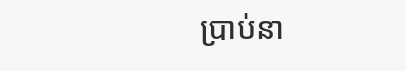ប្រាប់នា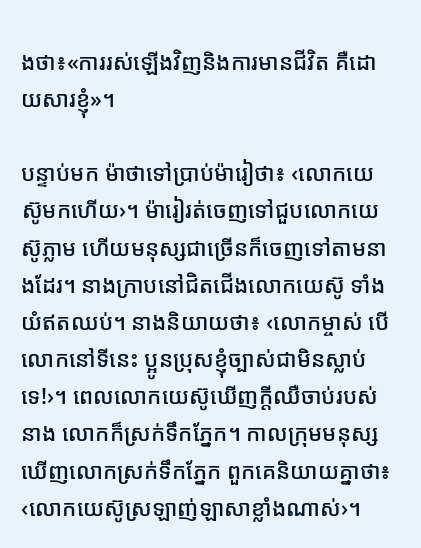ងថា៖«ការរស់ឡើងវិញនិងការមានជីវិត គឺដោយសារខ្ញុំ»។

បន្ទាប់មក ម៉ាថាទៅប្រាប់ម៉ារៀថា៖ ‹លោកយេស៊ូមកហើយ›។ ម៉ារៀរត់ចេញទៅជួបលោកយេស៊ូភ្លាម ហើយមនុស្សជាច្រើនក៏ចេញទៅតាមនាងដែរ។ នាងក្រាបនៅជិតជើងលោកយេស៊ូ ទាំងយំឥតឈប់។ នាងនិយាយថា៖ ‹លោកម្ចាស់ បើលោកនៅទីនេះ ប្អូនប្រុសខ្ញុំច្បាស់ជាមិនស្លាប់ទេ!›។ ពេលលោកយេស៊ូឃើញក្ដីឈឺចាប់របស់នាង លោកក៏ស្រក់ទឹកភ្នែក។ កាលក្រុមមនុស្សឃើញលោកស្រក់ទឹកភ្នែក ពួកគេនិយាយគ្នាថា៖ ‹លោកយេស៊ូស្រឡាញ់ឡាសាខ្លាំងណាស់›។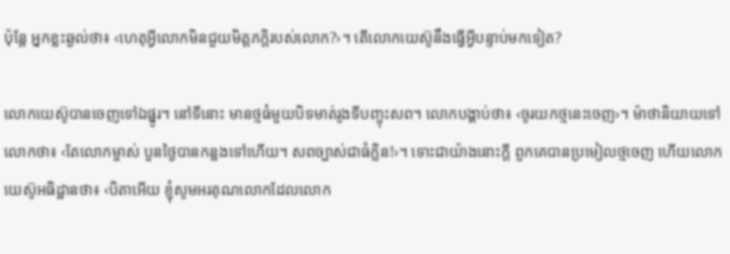ប៉ុន្តែ អ្នកខ្លះឆ្ងល់ថា៖ ‹ហេតុអ្វីលោកមិនជួយមិត្តភក្ដិរបស់លោក?›។ តើលោកយេស៊ូនឹងធ្វើអ្វីបន្ទាប់មកទៀត?

លោកយេស៊ូបានចេញទៅឯផ្នូរ។ នៅទីនោះ មានថ្មធំមួយបិទមាត់រូងទីបញ្ចុះសព។ លោកបង្គាប់ថា៖ ‹ចូរយកថ្មនេះចេញ›។ ម៉ាថានិយាយទៅលោកថា៖ ‹តែលោកម្ចាស់ បួនថ្ងៃបានកន្លងទៅហើយ។ សពច្បាស់ជាធំក្លិន!›។ ទោះជាយ៉ាងនោះក្ដី ពួកគេបានប្រមៀលថ្មចេញ ហើយលោកយេស៊ូអធិដ្ឋានថា៖ ‹បិតាអើយ ខ្ញុំសូមអរគុណលោកដែលលោក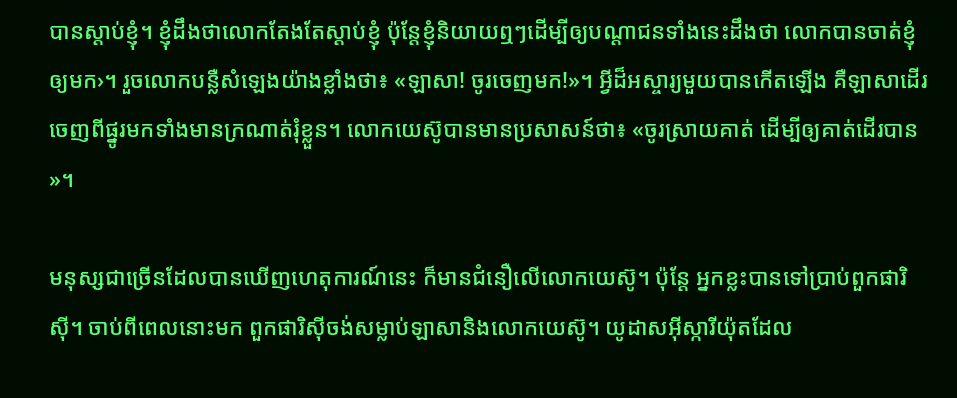បានស្ដាប់ខ្ញុំ។ ខ្ញុំដឹងថាលោកតែងតែស្ដាប់ខ្ញុំ ប៉ុន្តែខ្ញុំនិយាយឮៗដើម្បីឲ្យបណ្ដាជនទាំងនេះដឹងថា លោកបានចាត់ខ្ញុំឲ្យមក›។ រួចលោកបន្លឺសំឡេងយ៉ាងខ្លាំងថា៖ «ឡាសា! ចូរចេញមក!»។ អ្វីដ៏អស្ចារ្យមួយបានកើតឡើង គឺឡាសាដើរចេញពីផ្នូរមកទាំងមានក្រណាត់រុំខ្លួន។ លោកយេស៊ូបានមានប្រសាសន៍ថា៖ «ចូរស្រាយគាត់ ដើម្បីឲ្យគាត់ដើរបាន»។

មនុស្សជាច្រើនដែលបានឃើញហេតុការណ៍នេះ ក៏មានជំនឿលើលោកយេស៊ូ។ ប៉ុន្តែ អ្នកខ្លះបានទៅប្រាប់ពួកផារិស៊ី។ ចាប់ពីពេលនោះមក ពួកផារិស៊ីចង់សម្លាប់ឡាសានិងលោកយេស៊ូ។ យូដាសអ៊ីស្ការីយ៉ុតដែល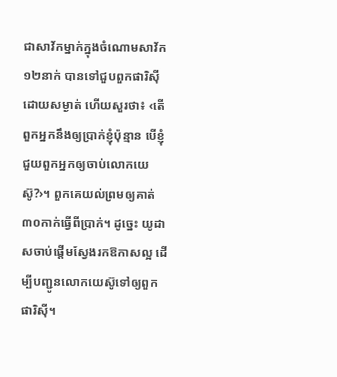ជាសាវ័កម្នាក់ក្នុងចំណោមសាវ័ក១២នាក់ បានទៅជួបពួកផារិស៊ីដោយសម្ងាត់ ហើយសួរថា៖ ‹តើពួកអ្នកនឹងឲ្យប្រាក់ខ្ញុំប៉ុន្មាន បើខ្ញុំជួយពួកអ្នកឲ្យចាប់លោកយេស៊ូ?›។ ពួកគេយល់ព្រមឲ្យគាត់៣០កាក់ធ្វើពីប្រាក់។ ដូច្នេះ យូដាសចាប់ផ្ដើមស្វែងរកឱកាសល្អ ដើម្បីបញ្ជូនលោកយេស៊ូទៅឲ្យពួកផារិស៊ី។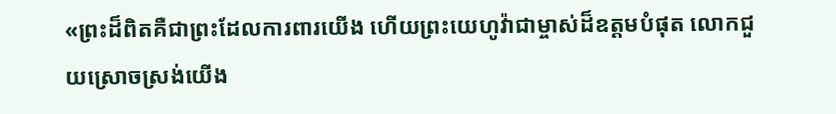«ព្រះដ៏ពិតគឺជាព្រះដែលការពារយើង ហើយព្រះយេហូវ៉ាជាម្ចាស់ដ៏ឧត្ដមបំផុត លោកជួយស្រោចស្រង់យើង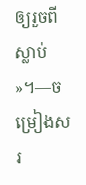ឲ្យរួចពីស្លាប់»។—ចម្រៀងសរ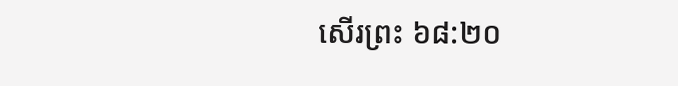សើរព្រះ ៦៨:២០